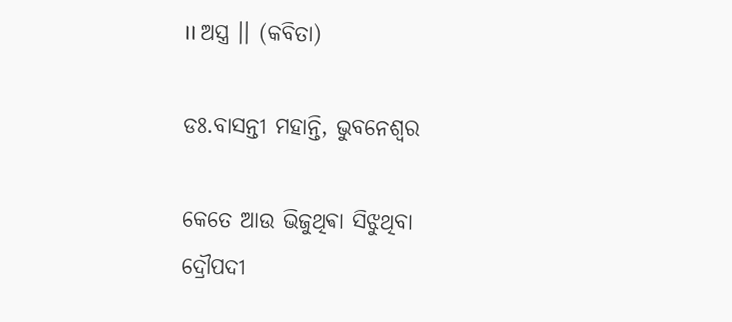।। ଅସ୍ତ୍ର ।। (କବିତା)

ଡଃ.ବାସନ୍ତୀ ମହାନ୍ତି, ଭୁବନେଶ୍ୱର

କେତେ ଆଉ ଭିଜୁଥିଵା ସିଝୁଥିବା
ଦ୍ରୌପଦୀ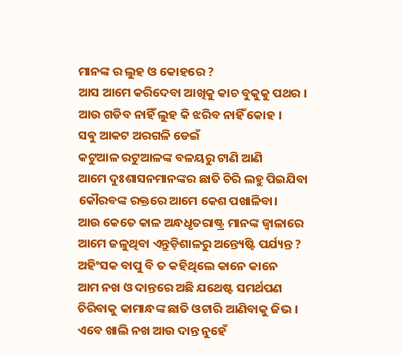ମାନଙ୍କ ର ଲୁହ ଓ କୋହରେ ?
ଆସ ଆମେ କରିଦେବା ଆଖିକୁ କାଚ ବୁକୁକୁ ପଥର ।
ଆଉ ଗଡିବ ନାହିଁ ଲୁହ କି ଝରିବ ନାହିଁ କୋହ ।
ସଵୁ ଆକଟ ଅରଗଳି ଡେଇଁ
କଟୁଆଳ ରଟୁଆଳଙ୍କ ବଳୟରୁ ଟାଣି ଆଣି
ଆମେ ଦୁଃଶାସନମାନଙ୍କର ଛାତି ଚିରି ଲହୁ ପିଇଯିବା
କୌରବଙ୍କ ରକ୍ତରେ ଆମେ କେଶ ପଖାଳିବା।
ଆଉ କେତେ କାଳ ଅନ୍ଧଧୃତରାଷ୍ଟ୍ର ମାନଙ୍କ ଜ୍ୱାଳାରେ
ଆମେ ଜଳୁଥିବା ଏନ୍ତୁଡ଼ିଶାଳରୁ ଅନ୍ତ୍ୟେଷ୍ଟି ପର୍ଯ୍ୟନ୍ତ ?
ଅହିଂସକ ବାପୁ ବି ତ କହିଥିଲେ କାନେ କାନେ
ଆମ ନଖ ଓ ଦାନ୍ତରେ ଅଛି ଯଥେଷ୍ଟ ସମର୍ଥପଣ
ଚିରିବାକୁ କାମାନ୍ଧଙ୍କ ଛାତି ଓଟାରି ଆଣିବାକୁ ଜିଭ ।
ଏବେ ଖାଲି ନଖ ଆଉ ଦାନ୍ତ ନୁହେଁ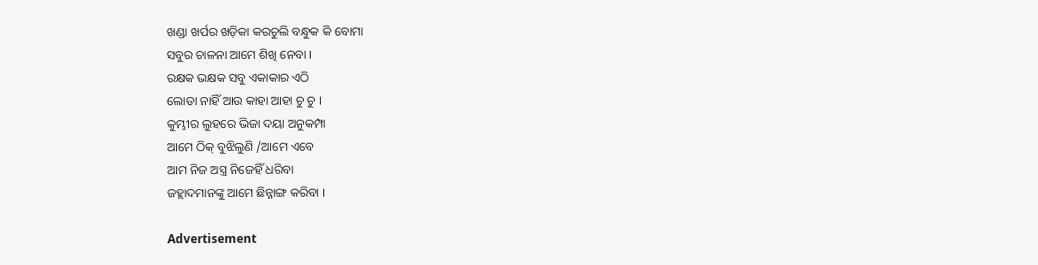ଖଣ୍ଡା ଖର୍ପର ଖଡ଼ିକା କରଚୁଲି ବନ୍ଧୁକ କି ବୋମା
ସବୁର ଚାଳନା ଆମେ ଶିଖି ନେବା ।
ରକ୍ଷକ ଭକ୍ଷକ ସବୁ ଏକାକାର ଏଠି
ଲୋଡା ନାହିଁ ଆଉ କାହା ଆହା ଚୁ ଚୁ ।
କୁମ୍ଭୀର ଲୁହରେ ଭିଜା ଦୟା ଅନୁକମ୍ପା
ଆମେ ଠିକ୍ ବୁଝିଲୁଣି /ଆମେ ଏବେ
ଆମ ନିଜ ଅସ୍ତ୍ର ନିଜେହିଁ ଧରିବା
ଜହ୍ଲାଦମାନଙ୍କୁ ଆମେ ଛିନ୍ନାଙ୍ଗ କରିବା ।

Advertisement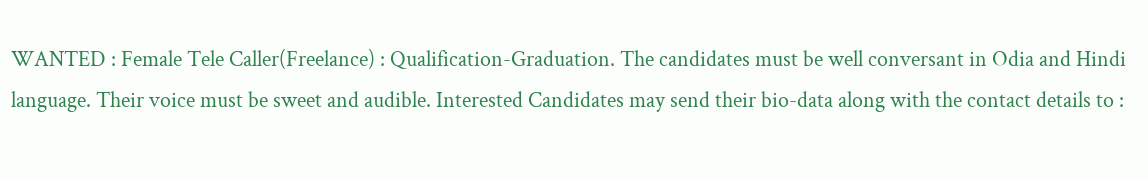WANTED : Female Tele Caller(Freelance) : Qualification-Graduation. The candidates must be well conversant in Odia and Hindi language. Their voice must be sweet and audible. Interested Candidates may send their bio-data along with the contact details to :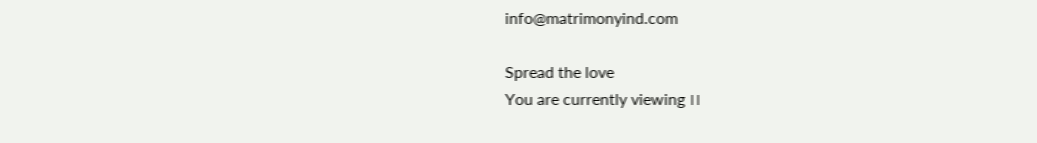info@matrimonyind.com

Spread the love
You are currently viewing ।।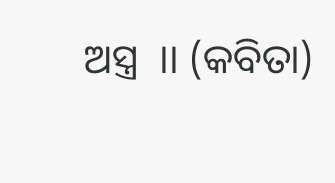ଅସ୍ତ୍ର  ।। (କବିତା)